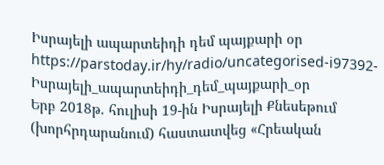Իսրայելի ապարտեիդի դեմ պայքարի օր
https://parstoday.ir/hy/radio/uncategorised-i97392-Իսրայելի_ապարտեիդի_դեմ_պայքարի_օր
Երբ 2018թ. հուլիսի 19-ին Իսրայելի Քնեսեթում (խորհրդարանում) հաստատվեց «Հրեական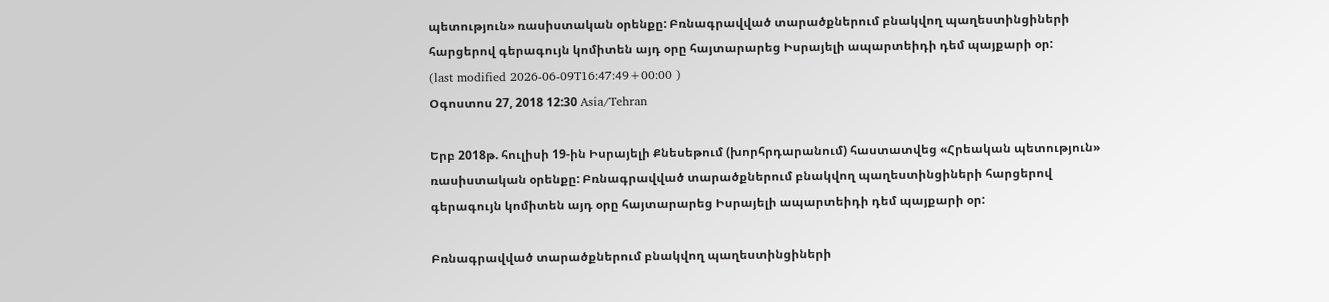պետություն» ռասիստական օրենքը: Բռնագրավված տարածքներում բնակվող պաղեստինցիների հարցերով գերագույն կոմիտեն այդ օրը հայտարարեց Իսրայելի ապարտեիդի դեմ պայքարի օր:
(last modified 2026-06-09T16:47:49+00:00 )
Օգոստոս 27, 2018 12:30 Asia/Tehran

Երբ 2018թ. հուլիսի 19-ին Իսրայելի Քնեսեթում (խորհրդարանում) հաստատվեց «Հրեական պետություն» ռասիստական օրենքը: Բռնագրավված տարածքներում բնակվող պաղեստինցիների հարցերով գերագույն կոմիտեն այդ օրը հայտարարեց Իսրայելի ապարտեիդի դեմ պայքարի օր:

Բռնագրավված տարածքներում բնակվող պաղեստինցիների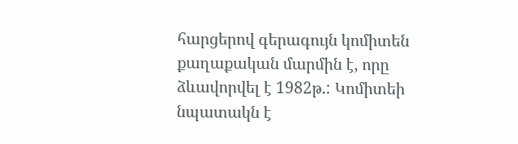հարցերով գերագույն կոմիտեն քաղաքական մարմին է, որը ձևավորվել է 1982թ.: Կոմիտեի նպատակն է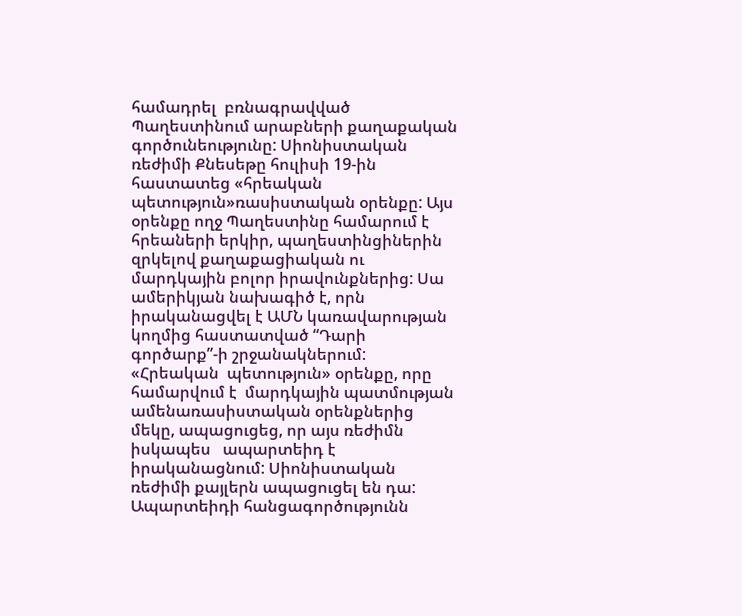համադրել  բռնագրավված Պաղեստինում արաբների քաղաքական գործունեությունը: Սիոնիստական ռեժիմի Քնեսեթը հուլիսի 19-ին հաստատեց «հրեական պետություն»ռասիստական օրենքը: Այս օրենքը ողջ Պաղեստինը համարում է  հրեաների երկիր, պաղեստինցիներին զրկելով քաղաքացիական ու մարդկային բոլոր իրավունքներից: Սա ամերիկյան նախագիծ է, որն իրականացվել է ԱՄՆ կառավարության կողմից հաստատված “Դարի գործարք”-ի շրջանակներում: «Հրեական  պետություն» օրենքը, որը համարվում է  մարդկային պատմության ամենառասիստական օրենքներից մեկը, ապացուցեց, որ այս ռեժիմն իսկապես   ապարտեիդ է իրականացնում: Սիոնիստական ռեժիմի քայլերն ապացուցել են դա: Ապարտեիդի հանցագործությունն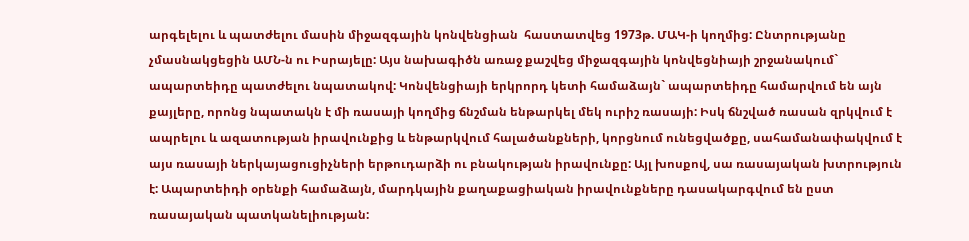արգելելու և պատժելու մասին միջազգային կոնվենցիան  հաստատվեց 1973թ. ՄԱԿ-ի կողմից: Ընտրությանը չմասնակցեցին ԱՄՆ-ն ու Իսրայելը: Այս նախագիծն առաջ քաշվեց միջազգային կոնվեցնիայի շրջանակում`  ապարտեիդը պատժելու նպատակով: Կոնվենցիայի երկրորդ կետի համաձայն` ապարտեիդը համարվում են այն քայլերը, որոնց նպատակն է մի ռասայի կողմից ճնշման ենթարկել մեկ ուրիշ ռասայի: Իսկ ճնշված ռասան զրկվում է  ապրելու և ազատության իրավունքից և ենթարկվում հալածանքների, կորցնում ունեցվածքը, սահամանափակվում է այս ռասայի ներկայացուցիչների երթուդարձի ու բնակության իրավունքը: Այլ խոսքով, սա ռասայական խտրություն է: Ապարտեիդի օրենքի համաձայն, մարդկային քաղաքացիական իրավունքները դասակարգվում են ըստ ռասայական պատկանելիության: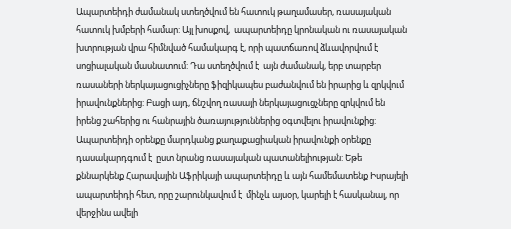Ապարտեիդի ժամանակ ստեղծվում են հատուկ թաղամասեր, ռասայական հատուկ խմբերի համար: Այլ խոսքով,  ապարտեիդը կրոնական ու ռասայական խտրության վրա հիմնված համակարգ է, որի պատճառով ձևավորվում է  սոցիալական մասնատում: Դա ստեղծվում է  այն ժամանակ, երբ տարբեր ռասաների ներկայացուցիչները ֆիզիկապես բաժանվում են իրարից և զրկվում իրավունքներից: Բացի այդ, ճնշվող ռասայի ներկայացուցչները զրկվում են իրենց շահերից ու հանրային ծառայություններից օգտվելու իրավունքից: Ապարտեիդի օրենքը մարդկանց քաղաքացիական իրավունքի օրենքը դասակարդգում է  ըստ նրանց ռասայական պատանելիության: Եթե քննարկենք Հարավային Աֆրիկայի ապարտեիդը և այն համեմատենք Իսրայելի   ապարտեիդի հետ, որը շարունկավում է  մինչև այսօր, կարելի է հասկանալ, որ վերջինս ավելի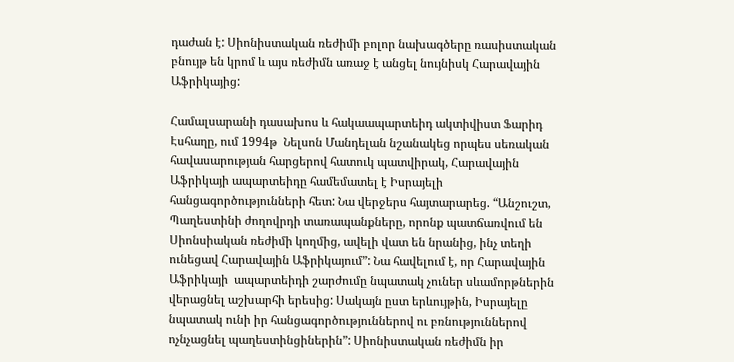դաժան է: Սիոնիստական ռեժիմի բոլոր նախագծերը ռասիստական բնույթ են կրոմ և այս ռեժիմն առաջ է անցել նույնիսկ Հարավային Աֆրիկայից:

Համալսարանի դասախոս և հակաապարտեիդ ակտիվիստ Ֆարիդ Էսհաղը, ում 1994թ  Նելսոն Մանդելան նշանակեց որպես սեռական հավասարության հարցերով հատուկ պատվիրակ, Հարավային Աֆրիկայի ապարտեիդը համեմատել է Իսրայելի հանցագործությունների հետ: Նա վերջերս հայտարարեց. “Անշուշտ, Պաղեստինի ժողովրդի տառապանքները, որոնք պատճառվում են Սիոնսիական ռեժիմի կողմից, ավելի վատ են նրանից, ինչ տեղի ունեցավ Հարավային Աֆրիկայում”: Նա հավելում է, որ Հարավային Աֆրիկայի  ապարտեիդի շարժումը նպատակ չուներ սևամորթներին վերացնել աշխարհի երեսից: Սակայն ըստ երևույթին, Իսրայելը նպատակ ունի իր հանցագործություններով ու բռնություններով ոչնչացնել պաղեստինցիներին”: Սիոնիստական ռեժիմն իր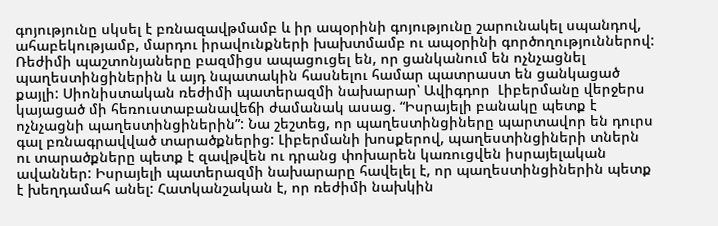գոյությունը սկսել է բռնազավթմամբ և իր ապօրինի գոյությունը շարունակել սպանդով, ահաբեկությամբ, մարդու իրավունքների խախտմամբ ու ապօրինի գործողություններով: Ռեժիմի պաշտոնյաները բազմիցս ապացուցել են, որ ցանկանում են ոչնչացնել պաղեստինցիներին և այդ նպատակին հասնելու համար պատրաստ են ցանկացած քայլի: Սիոնիստական ռեժիմի պատերազմի նախարար՝ Ավիգդոր  Լիբերմանը վերջերս կայացած մի հեռուստաբանավեճի ժամանակ ասաց. “Իսրայելի բանակը պետք է ոչնչացնի պաղեստինցիներին”: Նա շեշտեց, որ պաղեստինցիները պարտավոր են դուրս գալ բռնագրավված տարածքներից: Լիբերմանի խոսքերով, պաղեստինցիների տներն ու տարածքները պետք է զավթվեն ու դրանց փոխարեն կառուցվեն իսրայելական ավաններ: Իսրայելի պատերազմի նախարարը հավելել է, որ պաղեստինցիներին պետք  է խեղդամահ անել: Հատկանշական է, որ ռեժիմի նախկին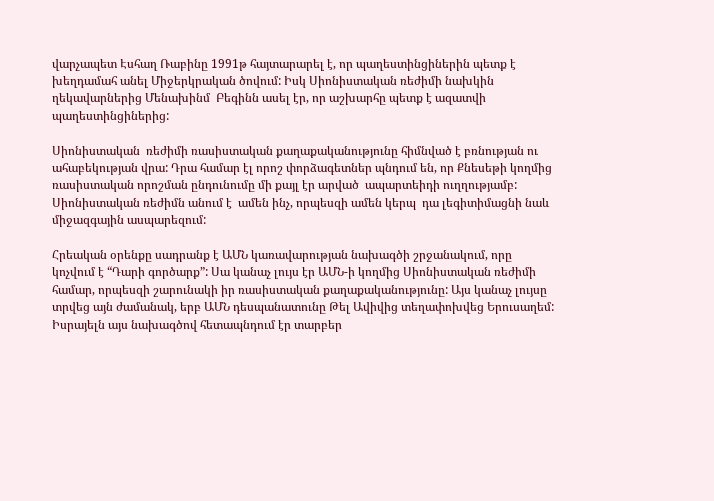վարչապետ Էսհաղ Ռաբինը 1991թ հայտարարել է, որ պաղեստինցիներին պետք է խեղդամահ անել Միջերկրական ծովում: Իսկ Սիոնիստական ռեժիմի նախկին ղեկավարներից Մենախինմ  Բեգինն ասել էր, որ աշխարհը պետք է ազատվի պաղեստինցիներից:

Սիոնիստական  ռեժիմի ռասիստական քաղաքականությունը հիմնված է բռնության ու ահաբեկության վրա: Դրա համար էլ որոշ փորձագետներ պնդում են, որ Քնեսեթի կողմից ռասիստական որոշման ընդունումը մի քայլ էր արված  ապարտեիդի ուղղությամբ: Սիոնիստական ռեժիմն անում է  ամեն ինչ, որպեսզի ամեն կերպ  դա լեգիտիմացնի նաև միջազգային ասպարեզում:

Հրեական օրենքը սադրանք է ԱՄՆ կառավարության նախագծի շրջանակում, որը կոչվում է “Դարի գործարք”: Սա կանաչ լույս էր ԱՄՆ-ի կողմից Սիոնիստական ռեժիմի համար, որպեսզի շարունակի իր ռասիստական քաղաքականությունը: Այս կանաչ լույսը տրվեց այն ժամանակ, երբ ԱՄՆ դեսպանատունը Թել Ավիվից տեղափոխվեց Երուսաղեմ:  Իսրայելն այս նախագծով հետապնդում էր տարբեր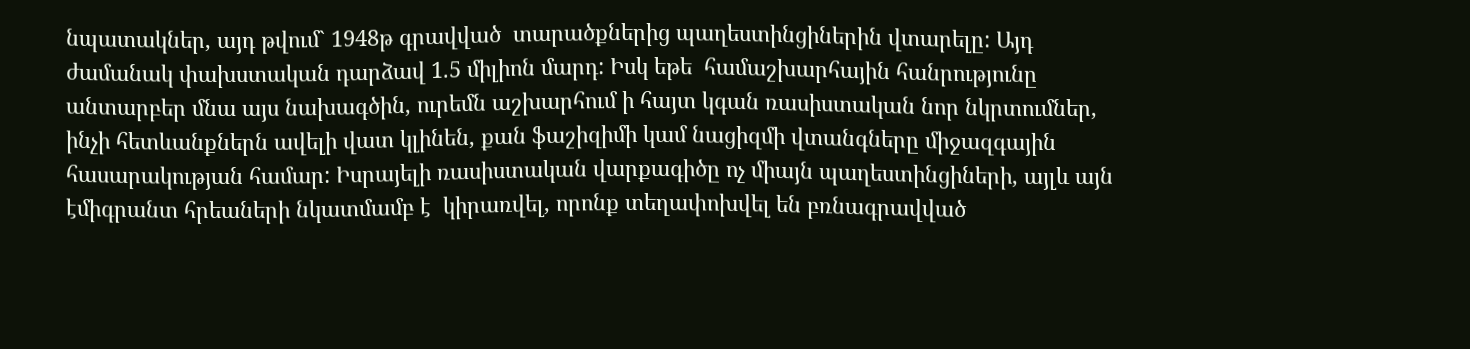նպատակներ, այդ թվում` 1948թ գրավված  տարածքներից պաղեստինցիներին վտարելը: Այդ ժամանակ փախստական դարձավ 1.5 միլիոն մարդ: Իսկ եթե  համաշխարհային հանրությունը  անտարբեր մնա այս նախագծին, ուրեմն աշխարհում ի հայտ կգան ռասիստական նոր նկրտումներ, ինչի հետևանքներն ավելի վատ կլինեն, քան ֆաշիզիմի կամ նացիզմի վտանգները միջազգային հասարակության համար: Իսրայելի ռասիստական վարքագիծը ոչ միայն պաղեստինցիների, այլև այն էմիգրանտ հրեաների նկատմամբ է  կիրառվել, որոնք տեղափոխվել են բռնագրավված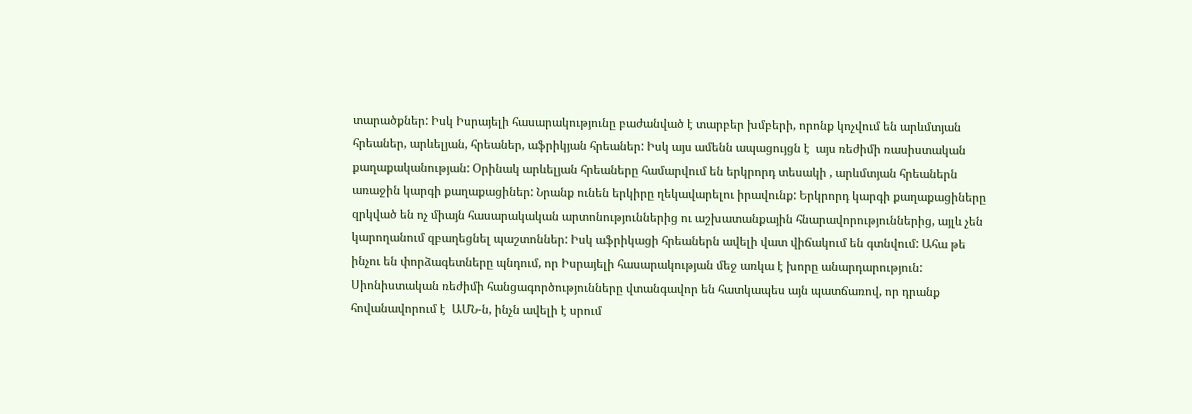տարածքներ: Իսկ Իսրայելի հասարակությունը բաժանված է տարբեր խմբերի, որոնք կոչվում են արևմտյան հրեաներ, արևելյան, հրեաներ, աֆրիկյան հրեաներ: Իսկ այս ամենն ապացույցն է  այս ռեժիմի ռասիստական քաղաքականության: Օրինակ արևելյան հրեաները համարվում են երկրորդ տեսակի , արևմտյան հրեաներն առաջին կարգի քաղաքացիներ: Նրանք ունեն երկիրը ղեկավարելու իրավունք: Երկրորդ կարգի քաղաքացիները զրկված են ոչ միայն հասարակական արտոնություններից ու աշխատանքային հնարավորություններից, այլև չեն կարողանում զբաղեցնել պաշտոններ: Իսկ աֆրիկացի հրեաներն ավելի վատ վիճակում են գտնվում: Ահա թե ինչու են փորձագետները պնդում, որ Իսրայելի հասարակության մեջ առկա է խորը անարդարություն: Սիոնիստական ռեժիմի հանցագործությունները վտանգավոր են հատկապես այն պատճառով, որ դրանք հովանավորում է  ԱՄՆ-ն, ինչն ավելի է սրում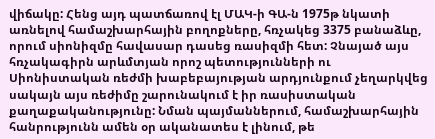վիճակը: Հենց այդ պատճառով էլ ՄԱԿ-ի ԳԱ-ն 1975թ նկատի առնելով համաշխարհային բողոքները, հռչակեց 3375 բանաձևը, որում սիոնիզմը հավասար դասեց ռասիզմի հետ: Չնայած այս հռչակագիրն արևմտյան որոշ պետությունների ու Սիոնիստական ռեժմի խաբեբայության արդյունքում չեղարկվեց սակայն այս ռեժիմը շարունակում է իր ռասիստական քաղաքականությունը: Նման պայմաններում, համաշխարհային հանրությունն ամեն օր ականատես է լինում, թե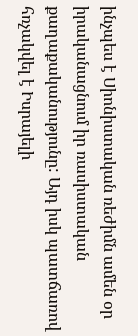ինչպես է Սիոնիստական ռեժիմն ամեն օր իրականացնում իր ռասիստական քաղաքականությունը: Այդ իսկ պատճառով հռչակվել է Իսրայելի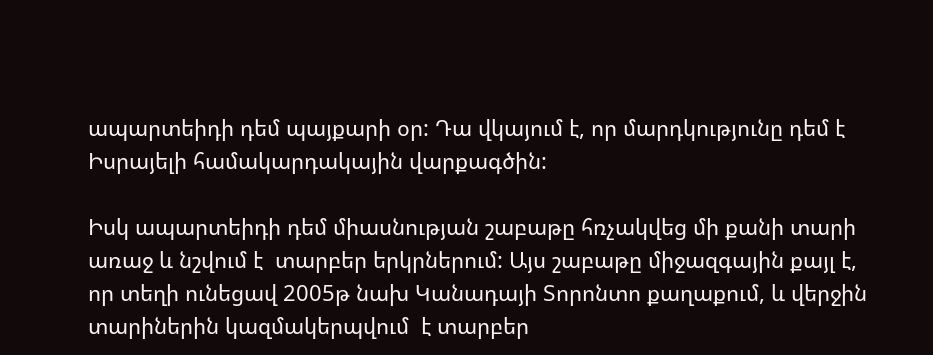ապարտեիդի դեմ պայքարի օր: Դա վկայում է, որ մարդկությունը դեմ է Իսրայելի համակարդակային վարքագծին:

Իսկ ապարտեիդի դեմ միասնության շաբաթը հռչակվեց մի քանի տարի առաջ և նշվում է  տարբեր երկրներում: Այս շաբաթը միջազգային քայլ է, որ տեղի ունեցավ 2005թ նախ Կանադայի Տորոնտո քաղաքում, և վերջին տարիներին կազմակերպվում  է տարբեր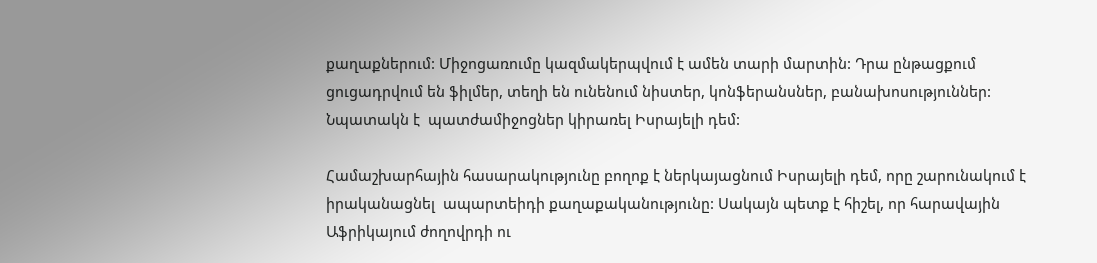քաղաքներում: Միջոցառումը կազմակերպվում է ամեն տարի մարտին: Դրա ընթացքում ցուցադրվում են ֆիլմեր, տեղի են ունենում նիստեր, կոնֆերանսներ, բանախոսություններ: Նպատակն է  պատժամիջոցներ կիրառել Իսրայելի դեմ:

Համաշխարհային հասարակությունը բողոք է ներկայացնում Իսրայելի դեմ, որը շարունակում է  իրականացնել  ապարտեիդի քաղաքականությունը: Սակայն պետք է հիշել, որ հարավային Աֆրիկայում ժողովրդի ու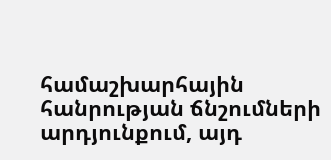համաշխարհային հանրության ճնշումների արդյունքում, այդ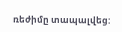ռեժիմը տապալվեց: